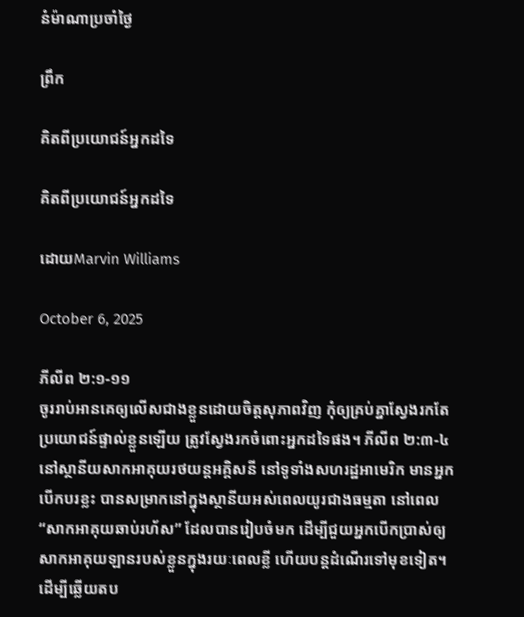នំម៉ាណាប្រចាំថ្ងៃ

ព្រឹក

គិតពីប្រយោជន៍អ្នកដទៃ

គិតពីប្រយោជន៍អ្នកដទៃ

ដោយMarvin Williams

October 6, 2025

ភីលីព ២:១-១១
ចូររាប់អានគេឲ្យលើសជាងខ្លួនដោយចិត្តសុភាពវិញ កុំឲ្យគ្រប់គ្នាស្វែងរកតែប្រយោជន៍ផ្ទាល់ខ្លួនឡើយ ត្រូវស្វែងរកចំពោះអ្នកដទៃផង។ ភីលីព ២:៣-៤
នៅស្ថានីយសាកអាគុយរថយន្តអគ្គិសនី នៅទូទាំងសហរដ្ឋអាមេរិក មានអ្នកបើកបរខ្លះ បានសម្រាកនៅក្នុងស្ថានីយអស់ពេលយូរជាងធម្មតា នៅពេល “សាកអាគុយឆាប់រហ័ស” ដែលបានរៀបចំមក ដើម្បីជួយអ្នកបើកប្រាស់ឲ្យសាកអាគុយឡានរបស់ខ្លួនក្នុងរយៈពេលខ្លី ហើយបន្តដំណើរទៅមុខទៀត។ ដើម្បីឆ្លើយតប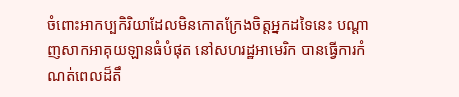ចំពោះអាកប្បកិរិយាដែលមិនកោតក្រែងចិត្តអ្នកដទៃនេះ បណ្ដាញសាកអាគុយឡានធំបំផុត នៅសហរដ្ឋអាមេរិក បានធ្វើការកំណត់ពេលដ៏តឹ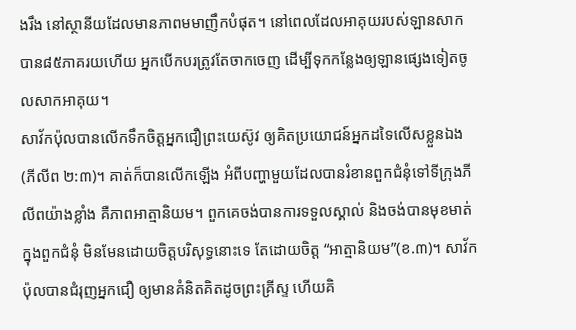ងរឹង នៅស្ថានីយដែលមានភាពមមាញឹកបំផុត។ នៅពេលដែលអាគុយរបស់ឡានសាកបាន៨៥ភាគរយហើយ អ្នកបើកបរត្រូវតែចាកចេញ ដើម្បីទុកកន្លែងឲ្យឡានផ្សេងទៀតចូលសាកអាគុយ។
សាវ័កប៉ុលបានលើកទឹកចិត្តអ្នកជឿព្រះយេស៊ូវ ឲ្យគិតប្រយោជន៍អ្នកដទៃលើសខ្លួនឯង(ភីលីព ២:៣)។ គាត់ក៏បានលើកឡើង អំពីបញ្ហាមួយដែលបានរំខានពួកជំនុំទៅទីក្រុងភីលីពយ៉ាងខ្លាំង គឺភាពអាត្មានិយម។ ពួកគេចង់បានការទទួលស្គាល់ និងចង់បានមុខមាត់ ក្នុងពួកជំនុំ មិនមែនដោយចិត្តបរិសុទ្ធនោះទេ តែដោយចិត្ត “អាត្មានិយម”(ខ.៣)។ សាវ័កប៉ុលបានជំរុញអ្នកជឿ ឲ្យមានគំនិតគិតដូចព្រះគ្រីស្ទ ហើយគិ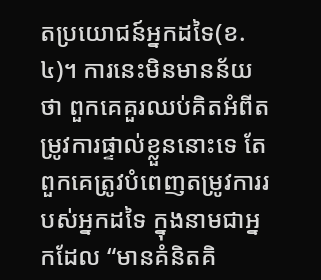តប្រយោជន៍អ្នកដទៃ(ខ.៤)។ ការនេះមិនមានន័យថា ពួកគេគួរឈប់គិតអំពីតម្រូវការផ្ទាល់ខ្លួននោះទេ តែពួកគេត្រូវបំពេញតម្រូវការរបស់អ្នកដទៃ ក្នុងនាមជាអ្នកដែល “មានគំនិតគិ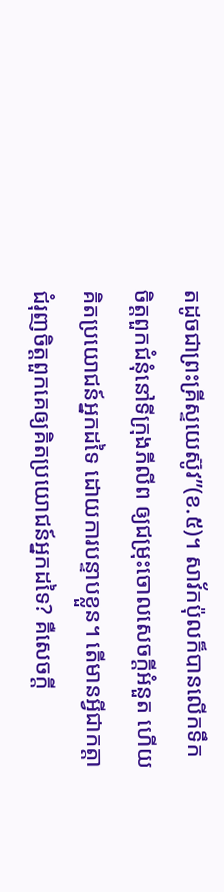តដូចជាព្រះគ្រីស្ទយេស៊ូវ”(ខ.៥)។ សាវ័កប៉ុលក៏បានលើកទឹកចិត្តពួកជំនុំនៅទីក្រុងភីលីព ឲ្យជម្រុះចោលសេចក្តីអំនួត ហើយគិតប្រយោជន៍អ្នកដទៃ ដោយការបន្ទាបខ្លួន។ តើមានអ្វីជាកត្តាជំរុញចិត្តពួកគេឲ្យគិតប្រយោជន៍អ្នកដទៃ? គឺសេចក្តី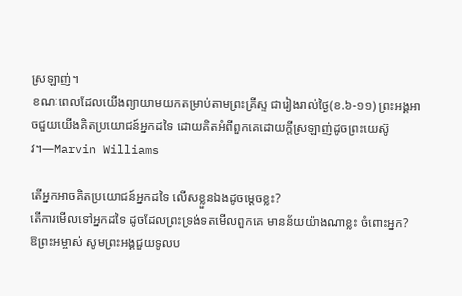ស្រឡាញ់។
ខណៈពេលដែលយើងព្យាយាមយកតម្រាប់តាមព្រះគ្រីស្ទ ជារៀងរាល់ថ្ងៃ(ខ.៦-១១) ព្រះអង្គអាចជួយយើងគិតប្រយោជន៍អ្នកដទៃ ដោយគិតអំពីពួកគេដោយក្តីស្រឡាញ់ដូចព្រះយេស៊ូវ។—Marvin Williams

តើអ្នកអាចគិតប្រយោជន៍អ្នកដទៃ លើសខ្លួនឯងដូចម្តេចខ្លះ?
តើការមើលទៅអ្នកដទៃ ដូចដែលព្រះទ្រង់ទតមើលពួកគេ មានន័យយ៉ាងណាខ្លះ ចំពោះអ្នក?
ឱព្រះអម្ចាស់ សូមព្រះអង្គជួយទូលប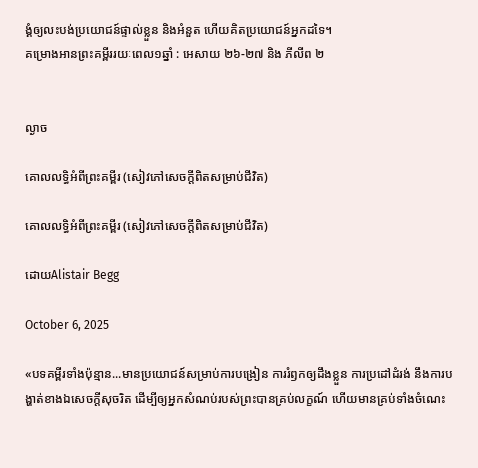ង្គំឲ្យលះបង់ប្រយោជន៍ផ្ទាល់ខ្លួន និងអំនួត ហើយគិតប្រយោជន៍អ្នកដទៃ។
គម្រោងអានព្រះគម្ពីររយៈពេល១ឆ្នាំ : អេសាយ ២៦-២៧ និង ភីលីព ២


ល្ងាច

គោលលទ្ធិអំពីព្រះគម្ពីរ (សៀវភៅសេចក្ដីពិតសម្រាប់ជីវិត)

គោលលទ្ធិអំពីព្រះគម្ពីរ (សៀវភៅសេចក្ដីពិតសម្រាប់ជីវិត)

ដោយAlistair Begg

October 6, 2025

«បទគម្ពីរទាំងប៉ុន្មាន...មានប្រយោជន៍សម្រាប់ការបង្រៀន ការរំឭកឲ្យដឹងខ្លួន ការប្រដៅដំរង់ នឹងការបង្ហាត់ខាងឯសេចក្ដីសុចរិត ដើម្បីឲ្យអ្នកសំណប់របស់ព្រះបានគ្រប់លក្ខណ៍ ហើយមានគ្រប់ទាំងចំណេះ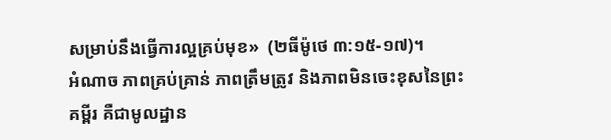សម្រាប់នឹងធ្វើការល្អគ្រប់មុខ»  (២ធីម៉ូថេ ៣:១៥-១៧)។
អំណាច ភាពគ្រប់គ្រាន់ ភាពត្រឹមត្រូវ និងភាពមិនចេះខុសនៃព្រះគម្ពីរ គឺជាមូលដ្ឋាន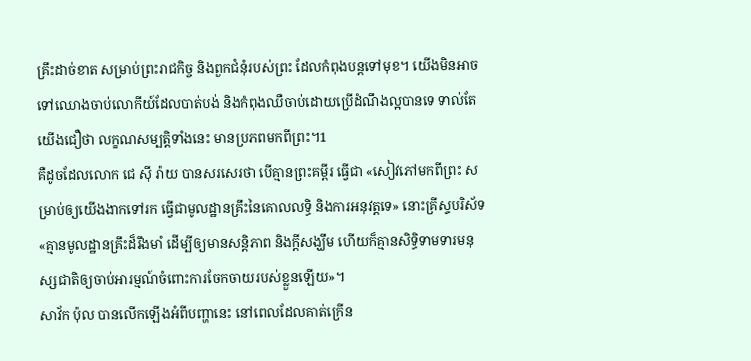គ្រឹះដាច់ខាត សម្រាប់ព្រះរាជកិច្ច និងពួកជំនុំរបស់ព្រះ ដែលកំពុងបន្តទៅមុខ។ យើងមិនអាចទៅឈោងចាប់លោកីយ៍ដែលបាត់បង់ និងកំពុងឈឺចាប់ដោយប្រើដំណឹងល្អបានទេ ទាល់តែយើងជឿថា លក្ខណសម្បត្តិទាំងនេះ មានប្រភពមកពីព្រះ។1
គឺដូចដែលលោក ជេ ស៊ី រ៉ាយ បានសរសេរថា បើគ្មានព្រះគម្ពីរ ធ្វើជា «សៀវភៅមកពីព្រះ សម្រាប់ឲ្យយើងងាកទៅរក ធ្វើជាមូលដ្ឋានគ្រឹះនៃគោលលទ្ធិ និងការអនុវត្តទេ» នោះគ្រីស្ទបរិស័ទ «គ្មានមូលដ្ឋានគ្រឹះដ៏រឹងមាំ ដើម្បីឲ្យមានសន្តិភាព និងក្តីសង្ឃឹម ហើយក៏គ្មានសិទ្ធិទាមទារមនុស្សជាតិឲ្យចាប់អារម្មណ៍ចំពោះការចែកចាយរបស់ខ្លួនឡើយ»។
សាវ័ក ប៉ុល បានលើកឡើងអំពីបញ្ហានេះ នៅពេលដែលគាត់ក្រើន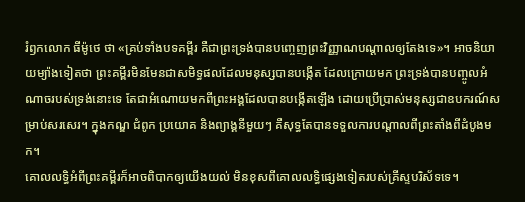រំឭកលោក ធីម៉ូថេ ថា «គ្រប់ទាំងបទគម្ពីរ គឺជាព្រះទ្រង់បានបញ្ចេញព្រះវិញ្ញាណបណ្ដាលឲ្យតែងទេ»។ អាចនិយាយម្យ៉ាងទៀតថា ព្រះគម្ពីរមិនមែនជាសមិទ្ធផលដែលមនុស្សបានបង្កើត ដែលក្រោយមក ព្រះទ្រង់បានបញ្ចូលអំណាចរបស់ទ្រង់នោះទេ តែជាអំណោយមកពីព្រះអង្គដែលបានបង្កើតឡើង ដោយប្រើប្រាស់មនុស្សជាឧបករណ៍សម្រាប់សរសេរ។ ក្នុងកណ្ឌ ជំពូក ប្រយោគ និងព្យាង្គនីមួយៗ គឺសុទ្ធតែបានទទួលការបណ្ដាលពីព្រះតាំងពីដំបូងមក។
គោលលទ្ធិអំពីព្រះគម្ពីរក៏អាចពិបាកឲ្យយើងយល់ មិនខុសពីគោលលទ្ធិផ្សេងទៀតរបស់គ្រីស្ទបរិស័ទទេ។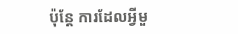ប៉ុន្តែ ការដែលអ្វីមួ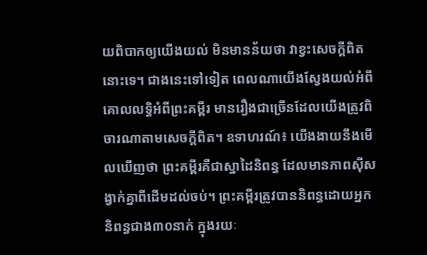យពិបាកឲ្យយើងយល់ មិនមានន័យថា វាខ្វះសេចក្តីពិតនោះទេ។ ជាងនេះទៅទៀត ពេលណាយើងស្វែងយល់អំពីគោលលទ្ធិអំពីព្រះគម្ពីរ មានរឿងជាច្រើនដែលយើងត្រូវពិចារណាតាមសេចក្តីពិត។ ឧទាហរណ៍៖ យើងងាយនឹងមើលឃើញថា ព្រះគម្ពីរគឺជាស្នាដៃនិពន្ធ ដែលមានភាពស៊ីសង្វាក់គ្នាពីដើមដល់ចប់។ ព្រះគម្ពីរត្រូវបាននិពន្ធដោយអ្នកនិពន្ធជាង៣០នាក់ ក្នុងរយៈ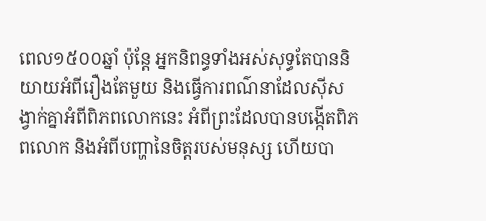ពេល១៥០០ឆ្នាំ ប៉ុន្តែ អ្នកនិពន្ធទាំងអស់សុទ្ធតែបាននិយាយអំពីរឿងតែមួយ និងធ្វើការពណ៌នាដែលស៊ីសង្វាក់គ្នាអំពីពិភពលោកនេះ អំពីព្រះដែលបានបង្កើតពិភពលោក និងអំពីបញ្ហានៃចិត្តរបស់មនុស្ស ហើយបា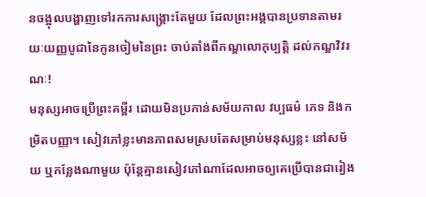នចង្អុលបង្ហាញទៅរកការសង្គ្រោះតែមួយ ដែលព្រះអង្គបានប្រទានតាមរយៈយញ្ញបូជានៃកូនចៀមនៃព្រះ ចាប់តាំងពីកណ្ឌលោកុប្បត្ដិ ដល់កណ្ឌវិវរណៈ!
មនុស្សអាចប្រើព្រះគម្ពីរ ដោយមិនប្រកាន់សម័យកាល វប្បធម៌ ភេទ និងកម្រិតបញ្ញា។ សៀវភៅខ្លះមានភាពសមស្របតែសម្រាប់មនុស្សខ្លះ នៅសម័យ ឬកន្លែងណាមួយ ប៉ុន្តែគ្មានសៀវភៅណាដែលអាចឲ្យគេប្រើបានជារៀង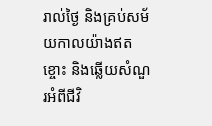រាល់ថ្ងៃ និងគ្រប់សម័យកាលយ៉ាងឥតខ្ចោះ និងឆ្លើយសំណួរអំពីជីវិ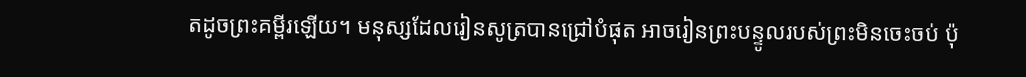តដូចព្រះគម្ពីរឡើយ។ មនុស្សដែលរៀនសូត្របានជ្រៅបំផុត អាចរៀនព្រះបន្ទូលរបស់ព្រះមិនចេះចប់ ប៉ុ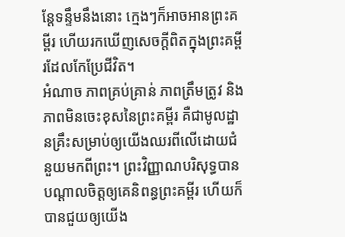ន្តែទន្ទឹមនឹងនោះ ក្មេងៗក៏អាចអានព្រះគម្ពីរ ហើយរកឃើញសេចក្តីពិតក្នុងព្រះគម្ពីរដែលកែប្រែជីវិត។
អំណាច ភាពគ្រប់គ្រាន់ ភាពត្រឹមត្រូវ និងភាពមិនចេះខុសនៃព្រះគម្ពីរ គឺជាមូលដ្ឋានគ្រឹះសម្រាប់ឲ្យយើងឈរពីលើដោយជំនួយមកពីព្រះ។ ព្រះវិញ្ញាណបរិសុទ្ធបានបណ្ដាលចិត្តឲ្យគេនិពន្ធព្រះគម្ពីរ ហើយក៏បានជួយឲ្យយើង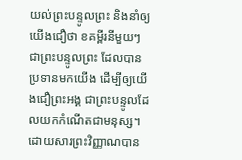យល់ព្រះបន្ទូលព្រះ និងនាំឲ្យយើងជឿថា ខគម្ពីរនីមួយៗជាព្រះបន្ទូលព្រះ ដែលបានប្រទានមកយើង ដើម្បីឲ្យយើងជឿព្រះអង្គ ជាព្រះបន្ទូលដែលយកកំណើតជាមនុស្ស។ ដោយសារព្រះវិញ្ញាណបាន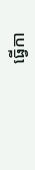ធ្វើកា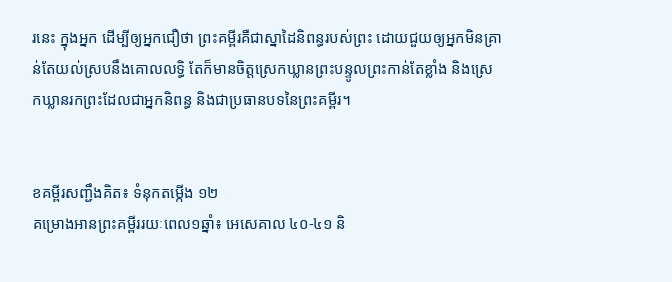រនេះ ក្នុងអ្នក ដើម្បីឲ្យអ្នកជឿថា ព្រះគម្ពីរគឺជាស្នាដៃនិពន្ធរបស់ព្រះ ដោយជួយឲ្យអ្នកមិនគ្រាន់តែយល់ស្របនឹងគោលលទ្ធិ តែក៏មានចិត្តស្រេកឃ្លានព្រះបន្ទូលព្រះកាន់តែខ្លាំង និងស្រេកឃ្លានរកព្រះដែលជាអ្នកនិពន្ធ និងជាប្រធានបទនៃព្រះគម្ពីរ។


ខគម្ពីរសញ្ជឹងគិត៖ ទំនុកតម្កើង ១២
គម្រោងអានព្រះគម្ពីររយៈពេល១ឆ្នាំ៖ អេសេគាល ៤០-៤១ និ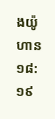ងយ៉ូហាន ១៨:១៩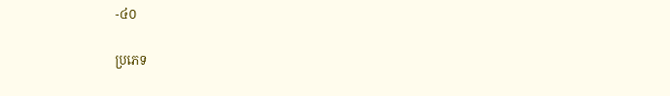-៤០

ប្រភេទ